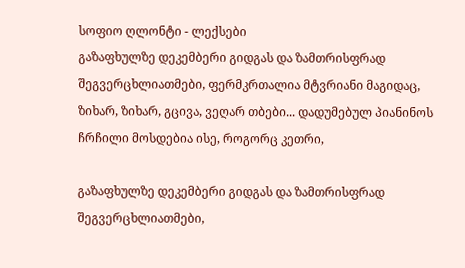სოფიო ღლონტი - ლექსები
გაზაფხულზე დეკემბერი გიდგას და ზამთრისფრად შეგვერცხლიათმები, ფერმკრთალია მტვრიანი მაგიდაც, ზიხარ, ზიხარ, გცივა, ვეღარ თბები... დადუმებულ პიანინოს ჩრჩილი მოსდებია ისე, როგორც კეთრი,

გაზაფხულზე დეკემბერი გიდგას და ზამთრისფრად შეგვერცხლიათმები,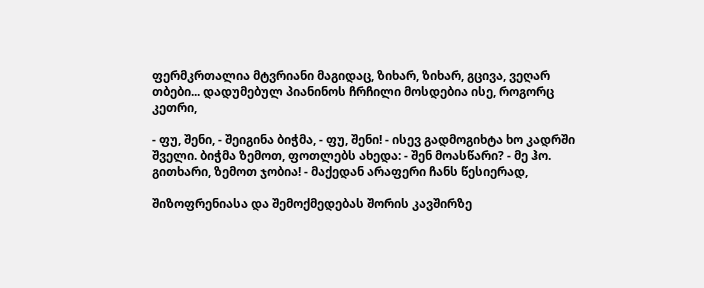ფერმკრთალია მტვრიანი მაგიდაც, ზიხარ, ზიხარ, გცივა, ვეღარ თბები... დადუმებულ პიანინოს ჩრჩილი მოსდებია ისე, როგორც კეთრი,

- ფუ, შენი, - შეიგინა ბიჭმა, - ფუ, შენი! - ისევ გადმოგიხტა ხო კადრში შველი. ბიჭმა ზემოთ, ფოთლებს ახედა: - შენ მოასწარი? - მე ჰო. გითხარი, ზემოთ ჯობია! - მაქედან არაფერი ჩანს წესიერად,

შიზოფრენიასა და შემოქმედებას შორის კავშირზე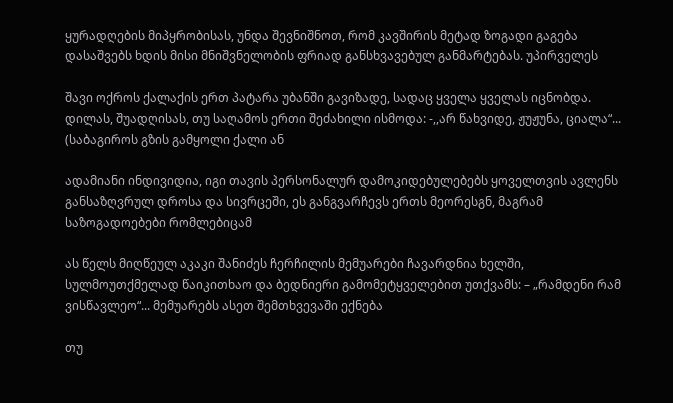ყურადღების მიპყრობისას, უნდა შევნიშნოთ, რომ კავშირის მეტად ზოგადი გაგება დასაშვებს ხდის მისი მნიშვნელობის ფრიად განსხვავებულ განმარტებას. უპირველეს

შავი ოქროს ქალაქის ერთ პატარა უბანში გავიზადე, სადაც ყველა ყველას იცნობდა. დილას, შუადღისას, თუ საღამოს ერთი შეძახილი ისმოდა: -,,არ წახვიდე, ჟუჟუნა, ციალა“... (საბაგიროს გზის გამყოლი ქალი ან

ადამიანი ინდივიდია, იგი თავის პერსონალურ დამოკიდებულებებს ყოველთვის ავლენს განსაზღვრულ დროსა და სივრცეში, ეს განგვარჩევს ერთს მეორესგნ, მაგრამ საზოგადოებები რომლებიცამ

ას წელს მიღწეულ აკაკი შანიძეს ჩერჩილის მემუარები ჩავარდნია ხელში, სულმოუთქმელად წაიკითხაო და ბედნიერი გამომეტყველებით უთქვამს: – „რამდენი რამ ვისწავლეო“... მემუარებს ასეთ შემთხვევაში ექნება

თუ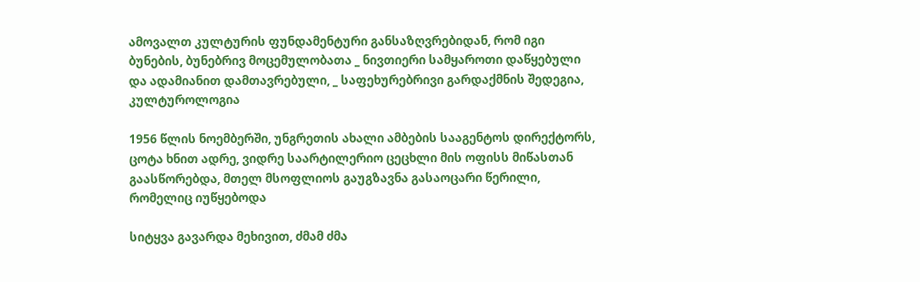ამოვალთ კულტურის ფუნდამენტური განსაზღვრებიდან, რომ იგი ბუნების, ბუნებრივ მოცემულობათა _ ნივთიერი სამყაროთი დაწყებული და ადამიანით დამთავრებული, _ საფეხურებრივი გარდაქმნის შედეგია, კულტუროლოგია

1956 წლის ნოემბერში, უნგრეთის ახალი ამბების სააგენტოს დირექტორს, ცოტა ხნით ადრე, ვიდრე საარტილერიო ცეცხლი მის ოფისს მიწასთან გაასწორებდა, მთელ მსოფლიოს გაუგზავნა გასაოცარი წერილი, რომელიც იუწყებოდა

სიტყვა გავარდა მეხივით, ძმამ ძმა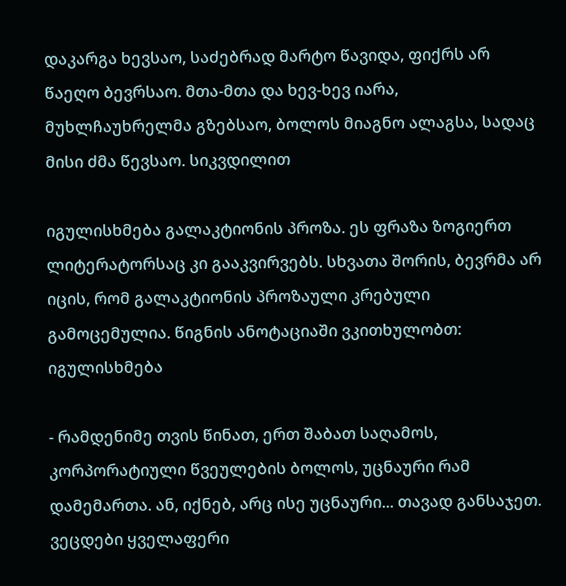დაკარგა ხევსაო, საძებრად მარტო წავიდა, ფიქრს არ წაეღო ბევრსაო. მთა-მთა და ხევ-ხევ იარა, მუხლჩაუხრელმა გზებსაო, ბოლოს მიაგნო ალაგსა, სადაც მისი ძმა წევსაო. სიკვდილით

იგულისხმება გალაკტიონის პროზა. ეს ფრაზა ზოგიერთ ლიტერატორსაც კი გააკვირვებს. სხვათა შორის, ბევრმა არ იცის, რომ გალაკტიონის პროზაული კრებული გამოცემულია. წიგნის ანოტაციაში ვკითხულობთ: იგულისხმება

- რამდენიმე თვის წინათ, ერთ შაბათ საღამოს, კორპორატიული წვეულების ბოლოს, უცნაური რამ დამემართა. ან, იქნებ, არც ისე უცნაური... თავად განსაჯეთ. ვეცდები ყველაფერი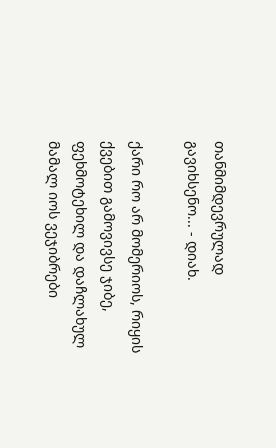თანმიმდევრულად გავიხსენო... - დიახ.

ქარი რო არ მომერიოს, რიყის ქვებით გამოვივსე ჯიბე, ფეხმოტეხილ და დაჩლახულ მამალ იოს ვეჯიბრები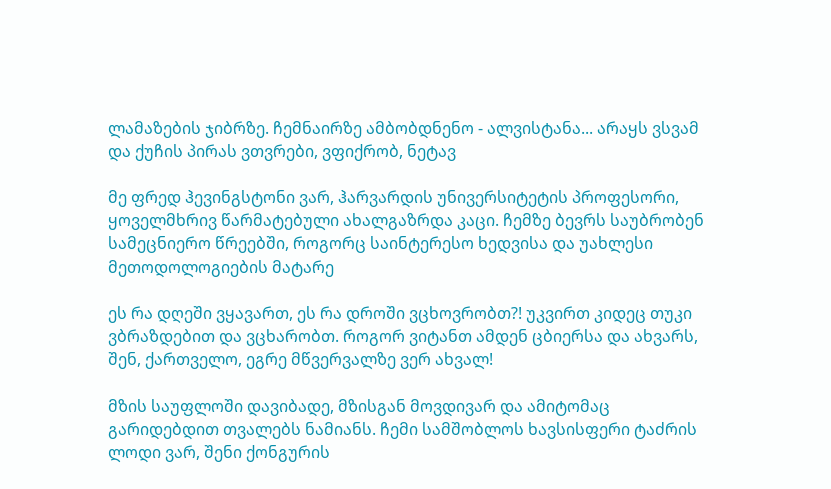ლამაზების ჯიბრზე. ჩემნაირზე ამბობდნენო - ალვისტანა... არაყს ვსვამ და ქუჩის პირას ვთვრები, ვფიქრობ, ნეტავ

მე ფრედ ჰევინგსტონი ვარ, ჰარვარდის უნივერსიტეტის პროფესორი, ყოველმხრივ წარმატებული ახალგაზრდა კაცი. ჩემზე ბევრს საუბრობენ სამეცნიერო წრეებში, როგორც საინტერესო ხედვისა და უახლესი მეთოდოლოგიების მატარე

ეს რა დღეში ვყავართ, ეს რა დროში ვცხოვრობთ?! უკვირთ კიდეც თუკი ვბრაზდებით და ვცხარობთ. როგორ ვიტანთ ამდენ ცბიერსა და ახვარს, შენ, ქართველო, ეგრე მწვერვალზე ვერ ახვალ!

მზის საუფლოში დავიბადე, მზისგან მოვდივარ და ამიტომაც გარიდებდით თვალებს ნამიანს. ჩემი სამშობლოს ხავსისფერი ტაძრის ლოდი ვარ, შენი ქონგურის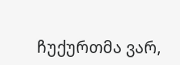ჩუქურთმა ვარ,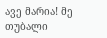ავე მარია! მე თუბალი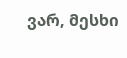ვარ, მესხი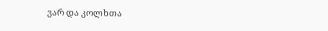ვარ და კოლხთა